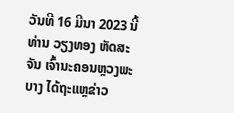ວັນທີ 16 ມີນາ 2023 ນີ້ ທ່ານ ວຽງທອງ ຫັດສະຈັນ ເຈົ້ານະຄອນຫຼວງພະບາງ ໄດ້ຖະແຫຼຂ່າວ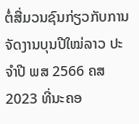ຕໍ່ສື່ມວນຊົນກ່ຽວກັບການ ຈັດງານບຸນປີໃໝ່ລາວ ປະຈຳປີ ພສ 2566 ຄສ 2023 ທີ່ນະຄອ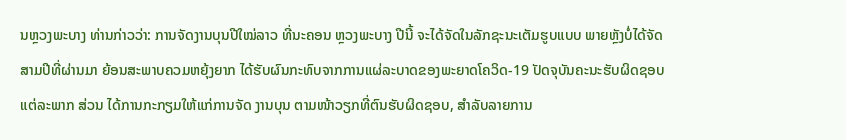ນຫຼວງພະບາງ ທ່ານກ່າວວ່າ: ການຈັດງານບຸນປີໃໝ່ລາວ ທີ່ນະຄອນ ຫຼວງພະບາງ ປີນີ້ ຈະໄດ້ຈັດໃນລັກຊະນະເຕັມຮູບແບບ ພາຍຫຼັງບໍ່ໄດ້ຈັດສາມປີທີ່ຜ່ານມາ ຍ້ອນສະພາບຄວມຫຍຸ້ງຍາກ ໄດ້ຮັບຜົນກະທົບຈາກການແຜ່ລະບາດຂອງພະຍາດໂຄວິດ-19 ປັດຈຸບັນຄະນະຮັບຜິດຊອບແຕ່ລະພາກ ສ່ວນ ໄດ້ການກະກຽມໃຫ້ແກ່ການຈັດ ງານບຸນ ຕາມໜ້າວຽກທີ່ຕົນຮັບຜິດຊອບ, ສຳລັບລາຍການ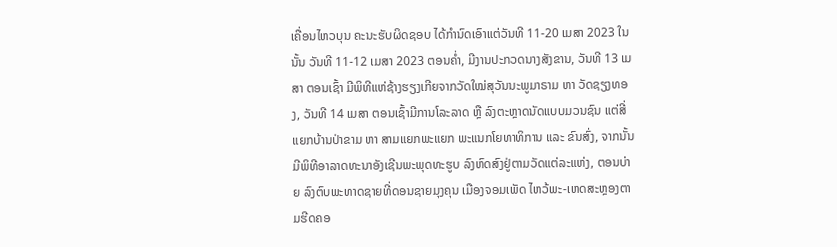ເຄື່ອນໄຫວບຸນ ຄະນະຮັບຜິດຊອບ ໄດ້ກຳນົດເອົາແຕ່ວັນທີ 11-20 ເມສາ 2023 ໃນນັ້ນ ວັນທີ 11-12 ເມສາ 2023 ຕອນຄໍ່າ, ມີງານປະກວດນາງສັງຂານ, ວັນທີ 13 ເມສາ ຕອນເຊົ້າ ມີພິທີແຫ່ຊ້າງຮຽງເກີຍຈາກວັດໃໝ່ສຸວັນນະພູມາຣາມ ຫາ ວັດຊຽງທອງ, ວັນທີ 14 ເມສາ ຕອນເຊົ້າມີການໂລະລາດ ຫຼື ລົງຕະຫຼາດນັດແບບມວນຊົນ ແຕ່ສີ່ແຍກບ້ານປ່າຂາມ ຫາ ສາມແຍກພະແຍກ ພະແນກໂຍທາທິການ ແລະ ຂົນສົ່ງ, ຈາກນັ້ນ ມີພິທີອາລາດທະນາອັງເຊີນພະພຸດທະຮູບ ລົງຫົດສົງຢູ່ຕາມວັດແຕ່ລະແຫ່ງ, ຕອນບ່າຍ ລົງຕົບພະທາດຊາຍທີ່ດອນຊາຍມຸງຄຸນ ເມືອງຈອມເພັດ ໄຫວ້ພະ-ເຫດສະຫຼອງຕາມຮີດຄອ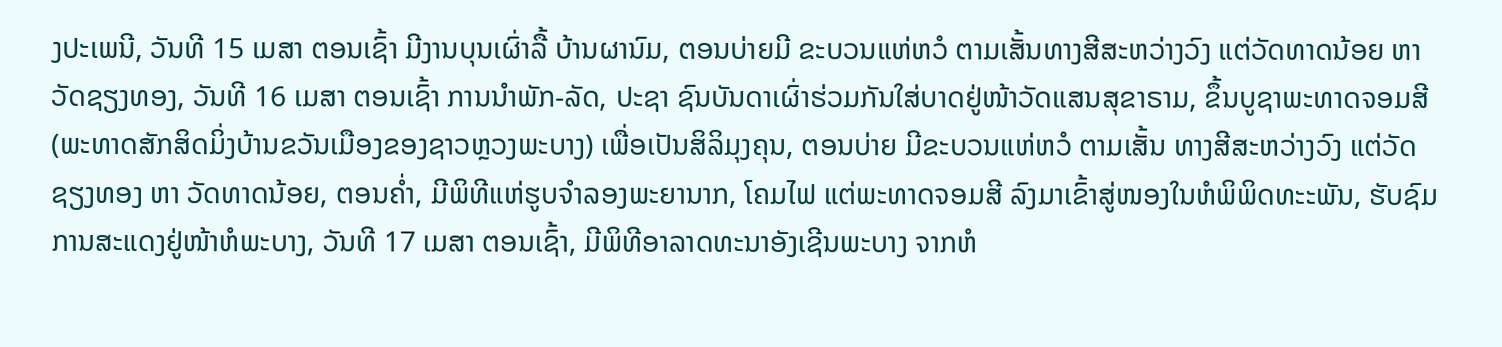ງປະເພນີ, ວັນທີ 15 ເມສາ ຕອນເຊົ້າ ມີງານບຸນເຜົ່າລື້ ບ້ານຜານົມ, ຕອນບ່າຍມີ ຂະບວນແຫ່ຫວໍ ຕາມເສັ້ນທາງສີສະຫວ່າງວົງ ແຕ່ວັດທາດນ້ອຍ ຫາ ວັດຊຽງທອງ, ວັນທີ 16 ເມສາ ຕອນເຊົ້າ ການນຳພັກ-ລັດ, ປະຊາ ຊົນບັນດາເຜົ່າຮ່ວມກັນໃສ່ບາດຢູ່ໜ້າວັດແສນສຸຂາຣາມ, ຂຶ້ນບູຊາພະທາດຈອມສີ (ພະທາດສັກສິດມິ່ງບ້ານຂວັນເມືອງຂອງຊາວຫຼວງພະບາງ) ເພື່ອເປັນສິລິມຸງຄຸນ, ຕອນບ່າຍ ມີຂະບວນແຫ່ຫວໍ ຕາມເສັ້ນ ທາງສີສະຫວ່າງວົງ ແຕ່ວັດຊຽງທອງ ຫາ ວັດທາດນ້ອຍ, ຕອນຄໍ່າ, ມີພິທີແຫ່ຮູບຈຳລອງພະຍານາກ, ໂຄມໄຟ ແຕ່ພະທາດຈອມສີ ລົງມາເຂົ້າສູ່ໜອງໃນຫໍພິພິດທະະພັນ, ຮັບຊົມການສະແດງຢູ່ໜ້າຫໍພະບາງ, ວັນທີ 17 ເມສາ ຕອນເຊົ້າ, ມີພິທີອາລາດທະນາອັງເຊີນພະບາງ ຈາກຫໍ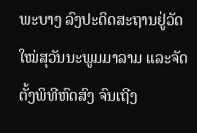ພະບາງ ລົງປະດິດສະຖານຢູ່ວັດໃໝ່ສຸວັນນະພູມມາລາມ ແລະຈັດຕັ້ງພິທີຫົດສົງ ຈົນເຖີງ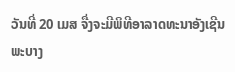ວັນທີ່ 20 ເມສ ຈື່ງຈະມີພິທີອາລາດທະນາອັງເຊີນພະບາງ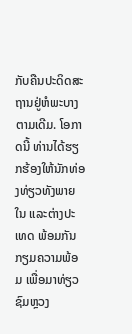ກັບຄືນປະດິດສະຖານຢູ່ຫໍພະບາງຕາມເດີມ. ໂອກາດນີ້ ທ່ານໄດ້ຮຽກຮ້ອງໃຫ້ນັກທ່ອງທ່ຽວທັງພາຍໃນ ແລະຕ່າງປະເທດ ພ້ອມກັນກຽມຄວາມພ້ອມ ເພື່ອມາທ່ຽວຊົມຫຼວງ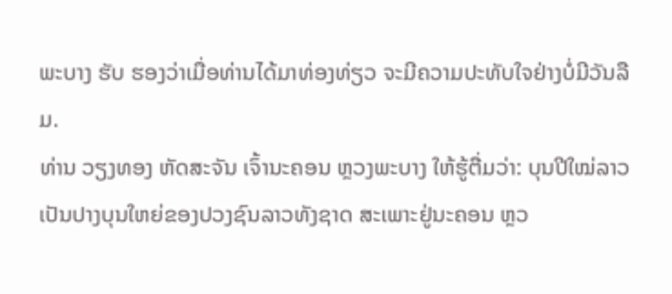ພະບາງ ຮັບ ຮອງວ່າເມື່ອທ່ານໄດ້ມາທ່ອງທ່ຽວ ຈະມີຄວາມປະທັບໃຈຢ່າງບໍ່ມີວັນລືມ.
ທ່ານ ວຽງທອງ ຫັດສະຈັນ ເຈົ້ານະຄອນ ຫຼວງພະບາງ ໃຫ້ຮູ້ຕື່ມວ່າ: ບຸນປີໃໝ່ລາວ ເປັນປາງບຸນໃຫຍ່ຂອງປວງຊົນລາວທັງຊາດ ສະເພາະຢູ່ນະຄອນ ຫຼວ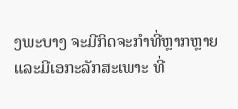ງພະບາງ ຈະມີກິດຈະກຳທີ່ຫຼາກຫຼາຍ ແລະມີເອກະລັກສະເພາະ ທີ່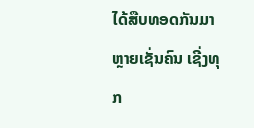ໄດ້ສືບທອດກັນມາຫຼາຍເຊັ່ນຄົນ ເຊີ່ງທຸກ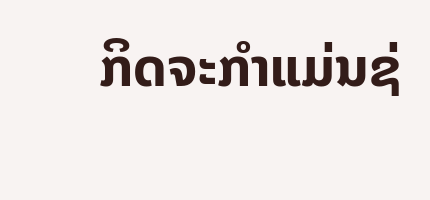ກິດຈະກຳແມ່ນຊ່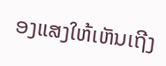ອງແສງໃຫ້ເຫັນເຖີງ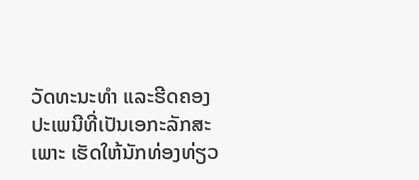ວັດທະນະທຳ ແລະຮີດຄອງປະເພນີທີ່ເປັນເອກະລັກສະເພາະ ເຮັດໃຫ້ນັກທ່ອງທ່ຽວ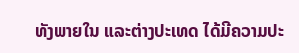ທັງພາຍໃນ ແລະຕ່າງປະເທດ ໄດ້ມີຄວາມປະ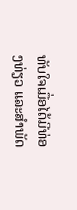ທັບໃຈເມື່ອໄດ້ມີທ່ອງທ່ຽວ ແລະສຳພັດ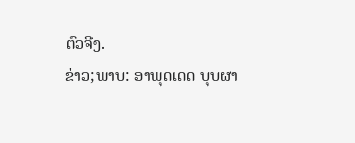ຕົວຈີງ.
ຂ່າວ;ພາບ: ອາພຸດເດດ ບຸບຜາ